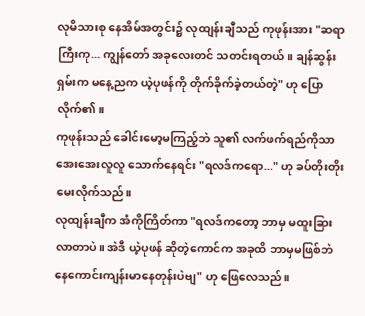လုမိသားစု နေအိမ်အတွင်း၌ လုထျန်းချီသည် ကုဖုန်းအား "ဆရာကြီးကု... ကျွန်တော် အခုလေးတင် သတင်းရတယ်။ ချန်ဆွန်းရှမ်းက မနေ့ညက ယဲ့ပုဖန်ကို တိုက်ခိုက်ခဲ့တယ်တဲ့" ဟု ပြောလိုက်၏။
ကုဖုန်းသည် ခေါင်းမော့မကြည့်ဘဲ သူ၏ လက်ဖက်ရည်ကိုသာ အေးအေးလူလူ သောက်နေရင်း "ရလဒ်ကရော..." ဟု ခပ်တိုးတိုး မေးလိုက်သည်။
လုထျန်းချီက အံကိုကြိတ်ကာ "ရလဒ်ကတော့ ဘာမှ မထူးခြားလာတာပဲ။ အဲဒီ ယဲ့ပုဖန် ဆိုတဲ့ကောင်က အခုထိ ဘာမှမဖြစ်ဘဲ နေကောင်းကျန်းမာနေတုန်းပဲဗျ" ဟု ဖြေလေသည်။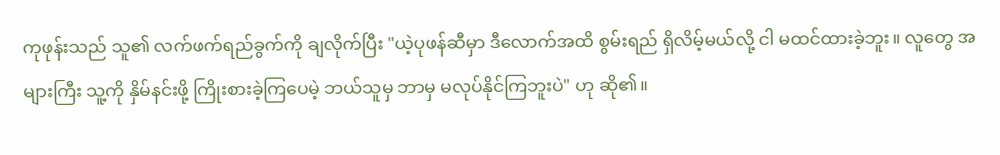ကုဖုန်းသည် သူ၏ လက်ဖက်ရည်ခွက်ကို ချလိုက်ပြီး "ယဲ့ပုဖန်ဆီမှာ ဒီလောက်အထိ စွမ်းရည် ရှိလိမ့်မယ်လို့ ငါ မထင်ထားခဲ့ဘူး။ လူတွေ အများကြီး သူ့ကို နှိမ်နင်းဖို့ ကြိုးစားခဲ့ကြပေမဲ့ ဘယ်သူမှ ဘာမှ မလုပ်နိုင်ကြဘူးပဲ" ဟု ဆို၏။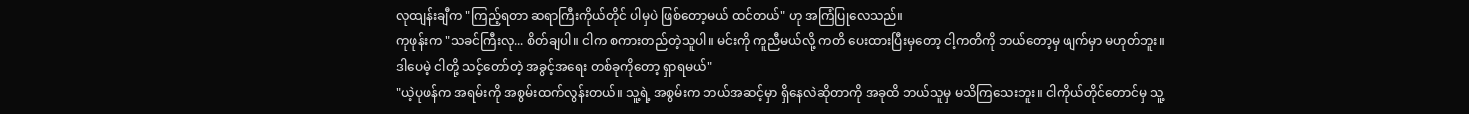လုထျန်းချီက "ကြည့်ရတာ ဆရာကြီးကိုယ်တိုင် ပါမှပဲ ဖြစ်တော့မယ် ထင်တယ်" ဟု အကြံပြုလေသည်။
ကုဖုန်းက "သခင်ကြီးလု... စိတ်ချပါ။ ငါက စကားတည်တဲ့သူပါ။ မင်းကို ကူညီမယ်လို့ ကတိ ပေးထားပြီးမှတော့ ငါ့ကတိကို ဘယ်တော့မှ ဖျက်မှာ မဟုတ်ဘူး။ ဒါပေမဲ့ ငါတို့ သင့်တော်တဲ့ အခွင့်အရေး တစ်ခုကိုတော့ ရှာရမယ်"
"ယဲ့ပုဖန်က အရမ်းကို အစွမ်းထက်လွန်းတယ်။ သူ့ရဲ့ အစွမ်းက ဘယ်အဆင့်မှာ ရှိနေလဲဆိုတာကို အခုထိ ဘယ်သူမှ မသိကြသေးဘူး။ ငါကိုယ်တိုင်တောင်မှ သူ့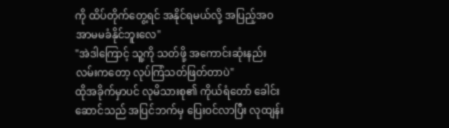ကို ထိပ်တိုက်တွေ့ရင် အနိုင်ရမယ်လို့ အပြည့်အဝ အာမမခံနိုင်ဘူးလေ"
"အဲဒါကြောင့် သူ့ကို သတ်ဖို့ အကောင်းဆုံးနည်းလမ်းကတော့ လုပ်ကြံသတ်ဖြတ်တာပဲ"
ထိုအခိုက်မှာပင် လုမိသားစု၏ ကိုယ်ရံတော် ခေါင်းဆောင်သည် အပြင်ဘက်မှ ပြေးဝင်လာပြီး လုထျန်း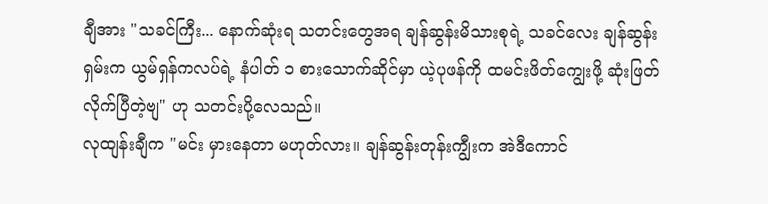ချီအား "သခင်ကြီး... နောက်ဆုံးရ သတင်းတွေအရ ချန်ဆွန်းမိသားစုရဲ့ သခင်လေး ချန်ဆွန်းရှမ်းက ယွမ်ရှန်ကလပ်ရဲ့ နံပါတ် ၁ စားသောက်ဆိုင်မှာ ယဲ့ပုဖန်ကို ထမင်းဖိတ်ကျွေးဖို့ ဆုံးဖြတ်လိုက်ပြီတဲ့ဗျ" ဟု သတင်းပို့လေသည်။
လုထျန်းချီက "မင်း မှားနေတာ မဟုတ်လား။ ချန်ဆွန်းတုန်းကျွီးက အဲဒီကောင်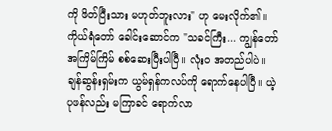ကို ဖိတ်ပြီးသား မဟုတ်ဘူးလား" ဟု မေးလိုက်၏။
ကိုယ်ရံတော် ခေါင်းဆောင်က "သခင်ကြီး... ကျွန်တော် အကြိမ်ကြိမ် စစ်ဆေးပြီးပါပြီ။ လုံးဝ အတည်ပါပဲ။ ချန်ဆွန်းရှမ်းက ယွမ်ရှန်ကလပ်ကို ရောက်နေပါပြီ။ ယဲ့ပုဖန်လည်း မကြာခင် ရောက်လာ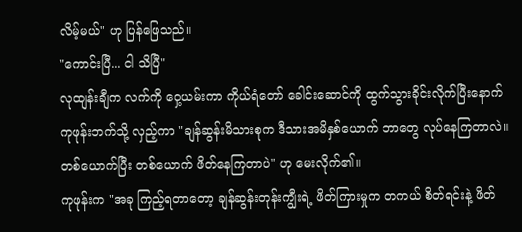လိမ့်မယ်" ဟု ပြန်ဖြေသည်။
"ကောင်းပြီ... ငါ သိပြီ"
လုထျန်းချီက လက်ကို ဝှေ့ယမ်းကာ ကိုယ်ရံတော် ခေါင်းဆောင်ကို ထွက်သွားခိုင်းလိုက်ပြီးနောက် ကုဖုန်းဘက်သို့ လှည့်ကာ "ချန်ဆွန်းမိသားစုက ဒီသားအမိနှစ်ယောက် ဘာတွေ လုပ်နေကြတာလဲ။ တစ်ယောက်ပြီး တစ်ယောက် ဖိတ်နေကြတာပဲ" ဟု မေးလိုက်၏။
ကုဖုန်းက "အခု ကြည့်ရတာတော့ ချန်ဆွန်းတုန်းကျွီးရဲ့ ဖိတ်ကြားမှုက တကယ် စိတ်ရင်းနဲ့ ဖိတ်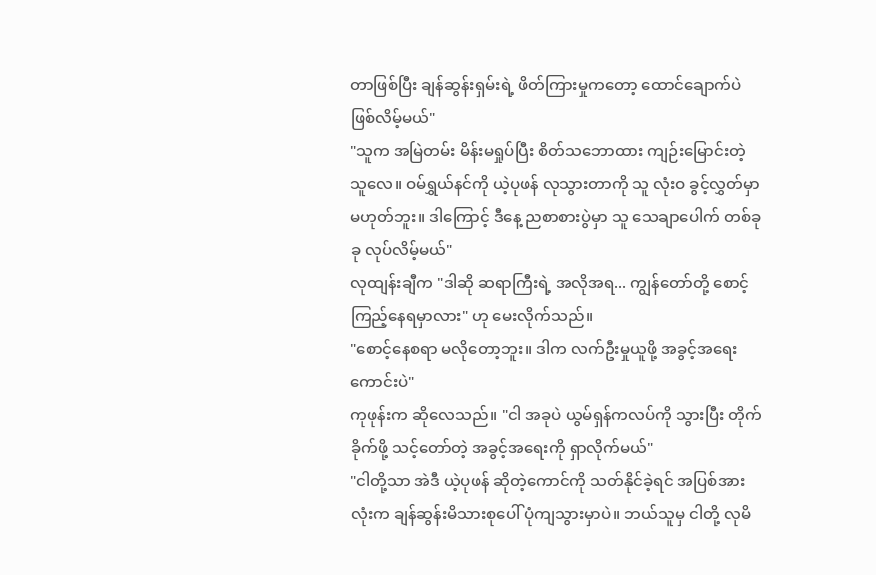တာဖြစ်ပြီး ချန်ဆွန်းရှမ်းရဲ့ ဖိတ်ကြားမှုကတော့ ထောင်ချောက်ပဲ ဖြစ်လိမ့်မယ်"
"သူက အမြဲတမ်း မိန်းမရှုပ်ပြီး စိတ်သဘောထား ကျဉ်းမြောင်းတဲ့သူလေ။ ဝမ်ရွှယ်နင်ကို ယဲ့ပုဖန် လုသွားတာကို သူ လုံးဝ ခွင့်လွှတ်မှာ မဟုတ်ဘူး။ ဒါကြောင့် ဒီနေ့ ညစာစားပွဲမှာ သူ သေချာပေါက် တစ်ခုခု လုပ်လိမ့်မယ်"
လုထျန်းချီက "ဒါဆို ဆရာကြီးရဲ့ အလိုအရ... ကျွန်တော်တို့ စောင့်ကြည့်နေရမှာလား" ဟု မေးလိုက်သည်။
"စောင့်နေစရာ မလိုတော့ဘူး။ ဒါက လက်ဦးမှုယူဖို့ အခွင့်အရေးကောင်းပဲ"
ကုဖုန်းက ဆိုလေသည်။ "ငါ အခုပဲ ယွမ်ရှန်ကလပ်ကို သွားပြီး တိုက်ခိုက်ဖို့ သင့်တော်တဲ့ အခွင့်အရေးကို ရှာလိုက်မယ်"
"ငါတို့သာ အဲဒီ ယဲ့ပုဖန် ဆိုတဲ့ကောင်ကို သတ်နိုင်ခဲ့ရင် အပြစ်အားလုံးက ချန်ဆွန်းမိသားစုပေါ် ပုံကျသွားမှာပဲ။ ဘယ်သူမှ ငါတို့ လုမိ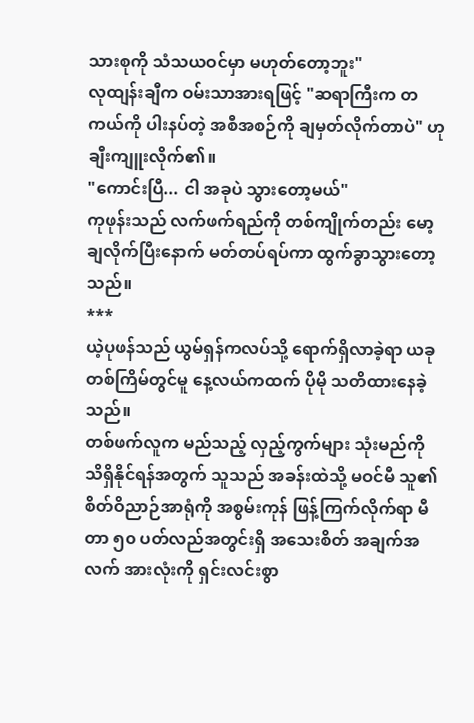သားစုကို သံသယဝင်မှာ မဟုတ်တော့ဘူး"
လုထျန်းချီက ဝမ်းသာအားရဖြင့် "ဆရာကြီးက တကယ်ကို ပါးနပ်တဲ့ အစီအစဉ်ကို ချမှတ်လိုက်တာပဲ" ဟု ချီးကျူးလိုက်၏။
"ကောင်းပြီ... ငါ အခုပဲ သွားတော့မယ်"
ကုဖုန်းသည် လက်ဖက်ရည်ကို တစ်ကျိုက်တည်း မော့ချလိုက်ပြီးနောက် မတ်တပ်ရပ်ကာ ထွက်ခွာသွားတော့သည်။
***
ယဲ့ပုဖန်သည် ယွမ်ရှန်ကလပ်သို့ ရောက်ရှိလာခဲ့ရာ ယခုတစ်ကြိမ်တွင်မူ နေ့လယ်ကထက် ပိုမို သတိထားနေခဲ့သည်။
တစ်ဖက်လူက မည်သည့် လှည့်ကွက်များ သုံးမည်ကို သိရှိနိုင်ရန်အတွက် သူသည် အခန်းထဲသို့ မဝင်မီ သူ၏ စိတ်ဝိညာဉ်အာရုံကို အစွမ်းကုန် ဖြန့်ကြက်လိုက်ရာ မီတာ ၅၀ ပတ်လည်အတွင်းရှိ အသေးစိတ် အချက်အလက် အားလုံးကို ရှင်းလင်းစွာ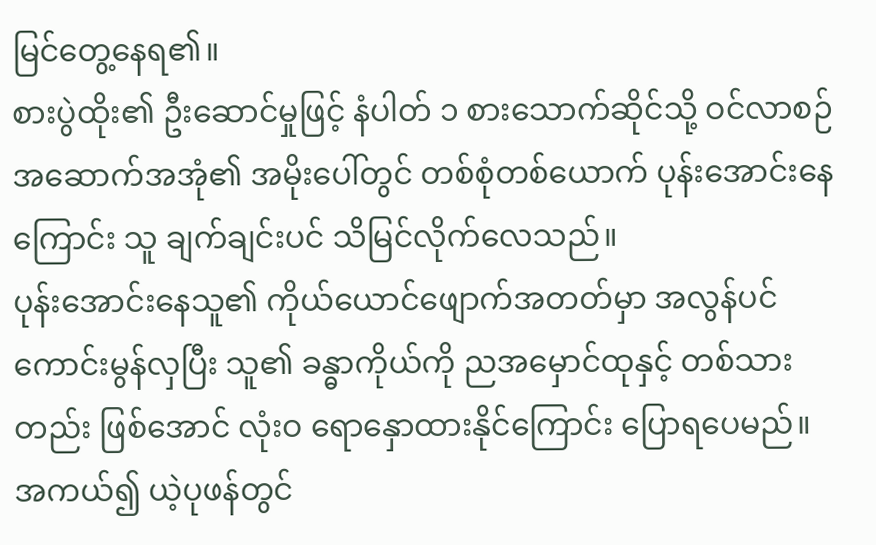မြင်တွေ့နေရ၏။
စားပွဲထိုး၏ ဦးဆောင်မှုဖြင့် နံပါတ် ၁ စားသောက်ဆိုင်သို့ ဝင်လာစဉ် အဆောက်အအုံ၏ အမိုးပေါ်တွင် တစ်စုံတစ်ယောက် ပုန်းအောင်းနေကြောင်း သူ ချက်ချင်းပင် သိမြင်လိုက်လေသည်။
ပုန်းအောင်းနေသူ၏ ကိုယ်ယောင်ဖျောက်အတတ်မှာ အလွန်ပင် ကောင်းမွန်လှပြီး သူ၏ ခန္ဓာကိုယ်ကို ညအမှောင်ထုနှင့် တစ်သားတည်း ဖြစ်အောင် လုံးဝ ရောနှောထားနိုင်ကြောင်း ပြောရပေမည်။
အကယ်၍ ယဲ့ပုဖန်တွင်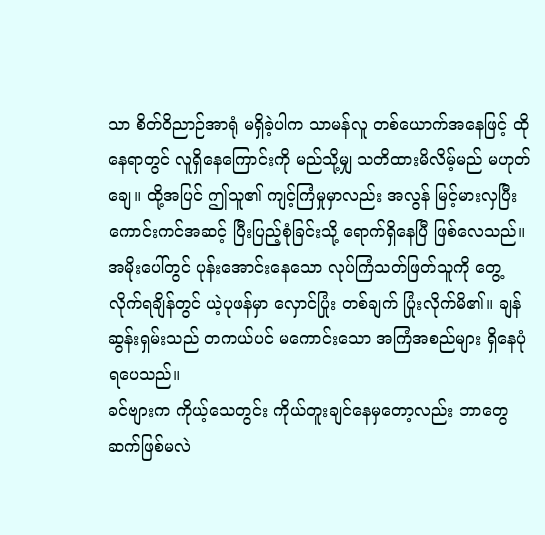သာ စိတ်ဝိညာဉ်အာရုံ မရှိခဲ့ပါက သာမန်လူ တစ်ယောက်အနေဖြင့် ထိုနေရာတွင် လူရှိနေကြောင်းကို မည်သို့မျှ သတိထားမိလိမ့်မည် မဟုတ်ချေ။ ထို့အပြင် ဤသူ၏ ကျင့်ကြံမှုမှာလည်း အလွန် မြင့်မားလှပြီး ကောင်းကင်အဆင့် ပြီးပြည့်စုံခြင်းသို့ ရောက်ရှိနေပြီ ဖြစ်လေသည်။
အမိုးပေါ်တွင် ပုန်းအောင်းနေသော လုပ်ကြံသတ်ဖြတ်သူကို တွေ့လိုက်ရချိန်တွင် ယဲ့ပုဖန်မှာ လှောင်ပြုံး တစ်ချက် ပြုံးလိုက်မိ၏။ ချန်ဆွန်းရှမ်းသည် တကယ်ပင် မကောင်းသော အကြံအစည်များ ရှိနေပုံရပေသည်။
ခင်ဗျားက ကိုယ့်သေတွင်း ကိုယ်တူးချင်နေမှတော့လည်း ဘာတွေ ဆက်ဖြစ်မလဲ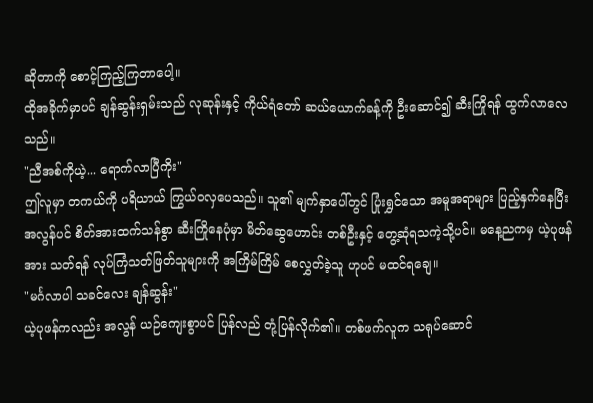ဆိုတာကို စောင့်ကြည့်ကြတာပေါ့။
ထိုအခိုက်မှာပင် ချန်ဆွန်းရှမ်းသည် လုဆုန်းနှင့် ကိုယ်ရံတော် ဆယ်ယောက်ခန့်ကို ဦးဆောင်၍ ဆီးကြိုရန် ထွက်လာလေသည်။
"ညီအစ်ကိုယဲ့... ရောက်လာပြီကိုး"
ဤလူမှာ တကယ်ကို ပရိယာယ် ကြွယ်ဝလှပေသည်။ သူ၏ မျက်နှာပေါ်တွင် ပြုံးရွှင်သော အမူအရာများ ပြည့်နှက်နေပြီး အလွန်ပင် စိတ်အားထက်သန်စွာ ဆီးကြိုနေပုံမှာ မိတ်ဆွေဟောင်း တစ်ဦးနှင့် တွေ့ဆုံရသကဲ့သို့ပင်။ မနေ့ညကမှ ယဲ့ပုဖန်အား သတ်ရန် လုပ်ကြံသတ်ဖြတ်သူများကို အကြိမ်ကြိမ် စေလွှတ်ခဲ့သူ ဟုပင် မထင်ရချေ။
"မင်္ဂလာပါ သခင်လေး ချန်ဆွန်း"
ယဲ့ပုဖန်ကလည်း အလွန် ယဉ်ကျေးစွာပင် ပြန်လည် တုံ့ပြန်လိုက်၏။ တစ်ဖက်လူက သရုပ်ဆောင်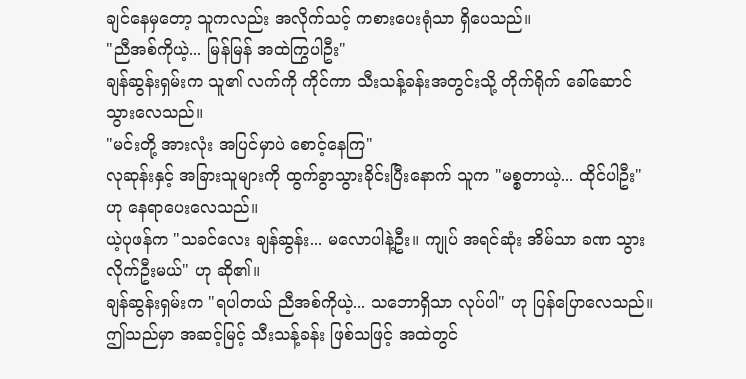ချင်နေမှတော့ သူကလည်း အလိုက်သင့် ကစားပေးရုံသာ ရှိပေသည်။
"ညီအစ်ကိုယဲ့... မြန်မြန် အထဲကြွပါဦး"
ချန်ဆွန်းရှမ်းက သူ၏ လက်ကို ကိုင်ကာ သီးသန့်ခန်းအတွင်းသို့ တိုက်ရိုက် ခေါ်ဆောင်သွားလေသည်။
"မင်းတို့ အားလုံး အပြင်မှာပဲ စောင့်နေကြ"
လုဆုန်းနှင့် အခြားသူများကို ထွက်ခွာသွားခိုင်းပြီးနောက် သူက "မစ္စတာယဲ့... ထိုင်ပါဦး" ဟု နေရာပေးလေသည်။
ယဲ့ပုဖန်က "သခင်လေး ချန်ဆွန်း... မလောပါနဲ့ဦး။ ကျုပ် အရင်ဆုံး အိမ်သာ ခဏ သွားလိုက်ဦးမယ်" ဟု ဆို၏။
ချန်ဆွန်းရှမ်းက "ရပါတယ် ညီအစ်ကိုယဲ့... သဘောရှိသာ လုပ်ပါ" ဟု ပြန်ပြောလေသည်။
ဤသည်မှာ အဆင့်မြင့် သီးသန့်ခန်း ဖြစ်သဖြင့် အထဲတွင်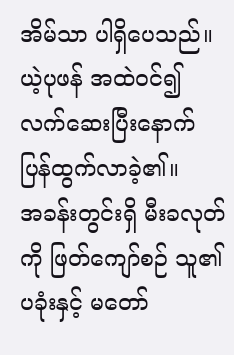အိမ်သာ ပါရှိပေသည်။ ယဲ့ပုဖန် အထဲဝင်၍ လက်ဆေးပြီးနောက် ပြန်ထွက်လာခဲ့၏။
အခန်းတွင်းရှိ မီးခလုတ်ကို ဖြတ်ကျော်စဉ် သူ၏ ပခုံးနှင့် မတော်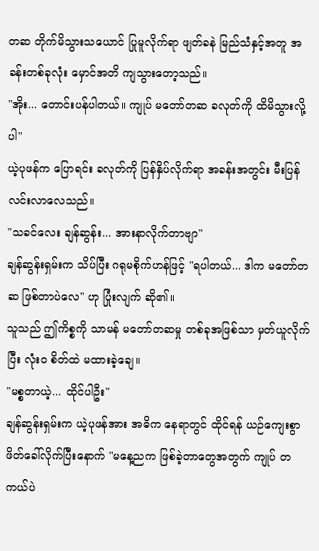တဆ တိုက်မိသွားသယောင် ပြုမူလိုက်ရာ ဖျတ်ခနဲ မြည်သံနှင့်အတူ အခန်းတစ်ခုလုံး မှောင်အတိ ကျသွားတော့သည်။
"အိုး... တောင်းပန်ပါတယ်။ ကျုပ် မတော်တဆ ခလုတ်ကို ထိမိသွားလို့ပါ"
ယဲ့ပုဖန်က ပြောရင်း ခလုတ်ကို ပြန်နှိပ်လိုက်ရာ အခန်းအတွင်း မီးပြန်လင်းလာလေသည်။
"သခင်လေး ချန်ဆွန်း... အားနာလိုက်တာဗျာ"
ချန်ဆွန်းရှမ်းက သိပ်ပြီး ဂရုမစိုက်ဟန်ဖြင့် "ရပါတယ်... ဒါက မတော်တဆ ဖြစ်တာပဲလေ" ဟု ပြုံးလျက် ဆို၏။
သူသည် ဤကိစ္စကို သာမန် မတော်တဆမှု တစ်ခုအဖြစ်သာ မှတ်ယူလိုက်ပြီး လုံးဝ စိတ်ထဲ မထားခဲ့ချေ။
"မစ္စတာယဲ့... ထိုင်ပါဦး"
ချန်ဆွန်းရှမ်းက ယဲ့ပုဖန်အား အဓိက နေရာတွင် ထိုင်ရန် ယဉ်ကျေးစွာ ဖိတ်ခေါ်လိုက်ပြီးနောက် "မနေ့ညက ဖြစ်ခဲ့တာတွေအတွက် ကျုပ် တကယ်ပဲ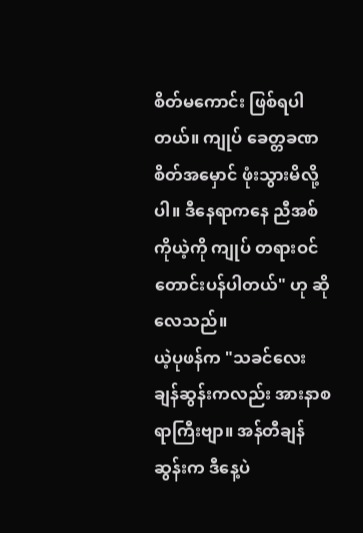စိတ်မကောင်း ဖြစ်ရပါတယ်။ ကျုပ် ခေတ္တခဏ စိတ်အမှောင် ဖုံးသွားမိလို့ပါ။ ဒီနေရာကနေ ညီအစ်ကိုယဲ့ကို ကျုပ် တရားဝင် တောင်းပန်ပါတယ်" ဟု ဆိုလေသည်။
ယဲ့ပုဖန်က "သခင်လေး ချန်ဆွန်းကလည်း အားနာစရာကြီးဗျာ။ အန်တီချန်ဆွန်းက ဒီနေ့ပဲ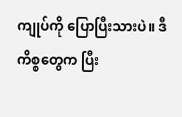ကျုပ်ကို ပြောပြီးသားပဲ။ ဒီကိစ္စတွေက ပြီး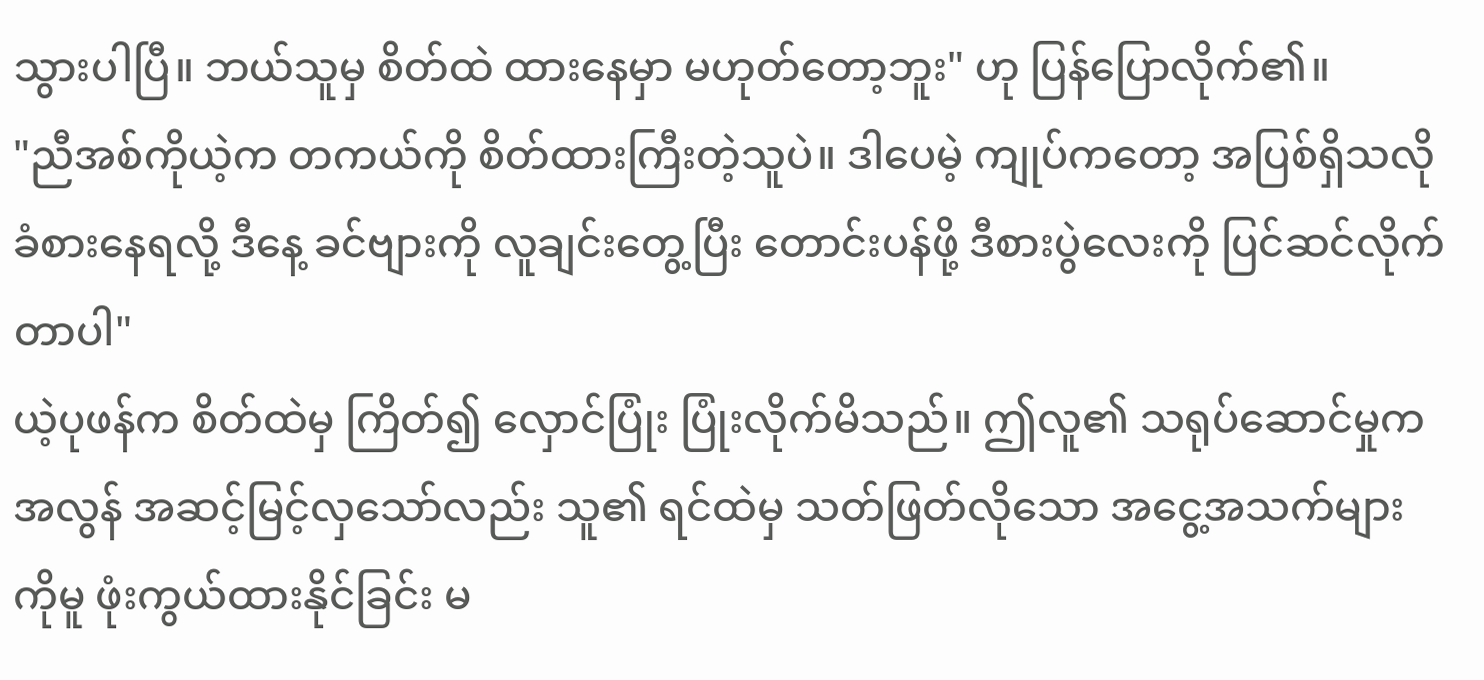သွားပါပြီ။ ဘယ်သူမှ စိတ်ထဲ ထားနေမှာ မဟုတ်တော့ဘူး" ဟု ပြန်ပြောလိုက်၏။
"ညီအစ်ကိုယဲ့က တကယ်ကို စိတ်ထားကြီးတဲ့သူပဲ။ ဒါပေမဲ့ ကျုပ်ကတော့ အပြစ်ရှိသလို ခံစားနေရလို့ ဒီနေ့ ခင်ဗျားကို လူချင်းတွေ့ပြီး တောင်းပန်ဖို့ ဒီစားပွဲလေးကို ပြင်ဆင်လိုက်တာပါ"
ယဲ့ပုဖန်က စိတ်ထဲမှ ကြိတ်၍ လှောင်ပြုံး ပြုံးလိုက်မိသည်။ ဤလူ၏ သရုပ်ဆောင်မှုက အလွန် အဆင့်မြင့်လှသော်လည်း သူ၏ ရင်ထဲမှ သတ်ဖြတ်လိုသော အငွေ့အသက်များကိုမူ ဖုံးကွယ်ထားနိုင်ခြင်း မ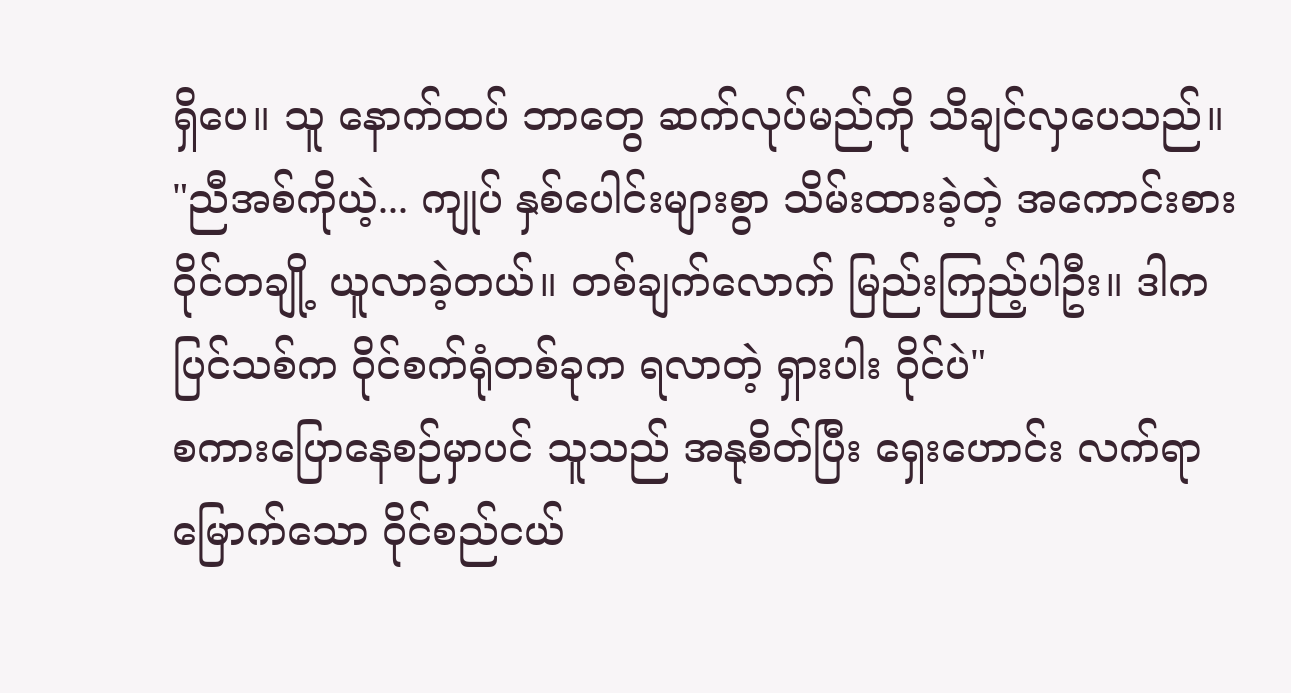ရှိပေ။ သူ နောက်ထပ် ဘာတွေ ဆက်လုပ်မည်ကို သိချင်လှပေသည်။
"ညီအစ်ကိုယဲ့... ကျုပ် နှစ်ပေါင်းများစွာ သိမ်းထားခဲ့တဲ့ အကောင်းစား ဝိုင်တချို့ ယူလာခဲ့တယ်။ တစ်ချက်လောက် မြည်းကြည့်ပါဦး။ ဒါက ပြင်သစ်က ဝိုင်စက်ရုံတစ်ခုက ရလာတဲ့ ရှားပါး ဝိုင်ပဲ"
စကားပြောနေစဉ်မှာပင် သူသည် အနုစိတ်ပြီး ရှေးဟောင်း လက်ရာမြောက်သော ဝိုင်စည်ငယ်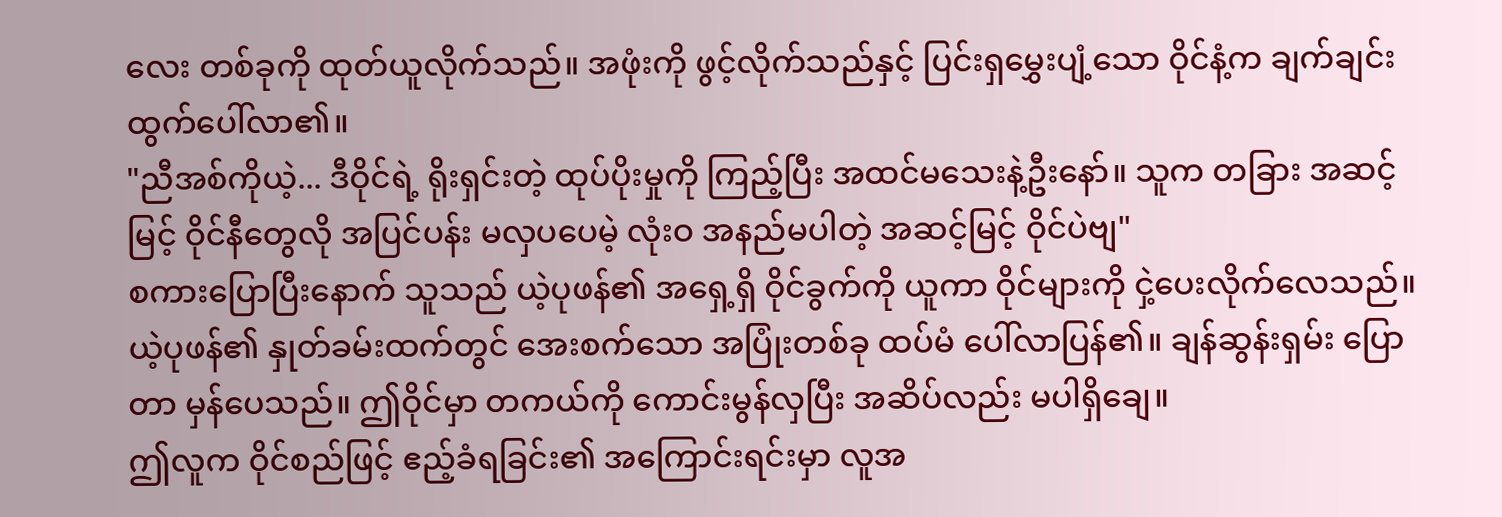လေး တစ်ခုကို ထုတ်ယူလိုက်သည်။ အဖုံးကို ဖွင့်လိုက်သည်နှင့် ပြင်းရှမွှေးပျံ့သော ဝိုင်နံ့က ချက်ချင်း ထွက်ပေါ်လာ၏။
"ညီအစ်ကိုယဲ့... ဒီဝိုင်ရဲ့ ရိုးရှင်းတဲ့ ထုပ်ပိုးမှုကို ကြည့်ပြီး အထင်မသေးနဲ့ဦးနော်။ သူက တခြား အဆင့်မြင့် ဝိုင်နီတွေလို အပြင်ပန်း မလှပပေမဲ့ လုံးဝ အနည်မပါတဲ့ အဆင့်မြင့် ဝိုင်ပဲဗျ"
စကားပြောပြီးနောက် သူသည် ယဲ့ပုဖန်၏ အရှေ့ရှိ ဝိုင်ခွက်ကို ယူကာ ဝိုင်များကို ငှဲ့ပေးလိုက်လေသည်။
ယဲ့ပုဖန်၏ နှုတ်ခမ်းထက်တွင် အေးစက်သော အပြုံးတစ်ခု ထပ်မံ ပေါ်လာပြန်၏။ ချန်ဆွန်းရှမ်း ပြောတာ မှန်ပေသည်။ ဤဝိုင်မှာ တကယ်ကို ကောင်းမွန်လှပြီး အဆိပ်လည်း မပါရှိချေ။
ဤလူက ဝိုင်စည်ဖြင့် ဧည့်ခံရခြင်း၏ အကြောင်းရင်းမှာ လူအ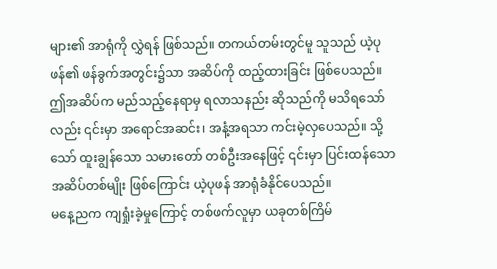များ၏ အာရုံကို လွှဲရန် ဖြစ်သည်။ တကယ်တမ်းတွင်မူ သူသည် ယဲ့ပုဖန်၏ ဖန်ခွက်အတွင်း၌သာ အဆိပ်ကို ထည့်ထားခြင်း ဖြစ်ပေသည်။
ဤအဆိပ်က မည်သည့်နေရာမှ ရလာသနည်း ဆိုသည်ကို မသိရသော်လည်း ၎င်းမှာ အရောင်အဆင်း၊ အနံ့အရသာ ကင်းမဲ့လှပေသည်။ သို့သော် ထူးချွန်သော သမားတော် တစ်ဦးအနေဖြင့် ၎င်းမှာ ပြင်းထန်သော အဆိပ်တစ်မျိုး ဖြစ်ကြောင်း ယဲ့ပုဖန် အာရုံခံနိုင်ပေသည်။
မနေ့ညက ကျရှုံးခဲ့မှုကြောင့် တစ်ဖက်လူမှာ ယခုတစ်ကြိမ်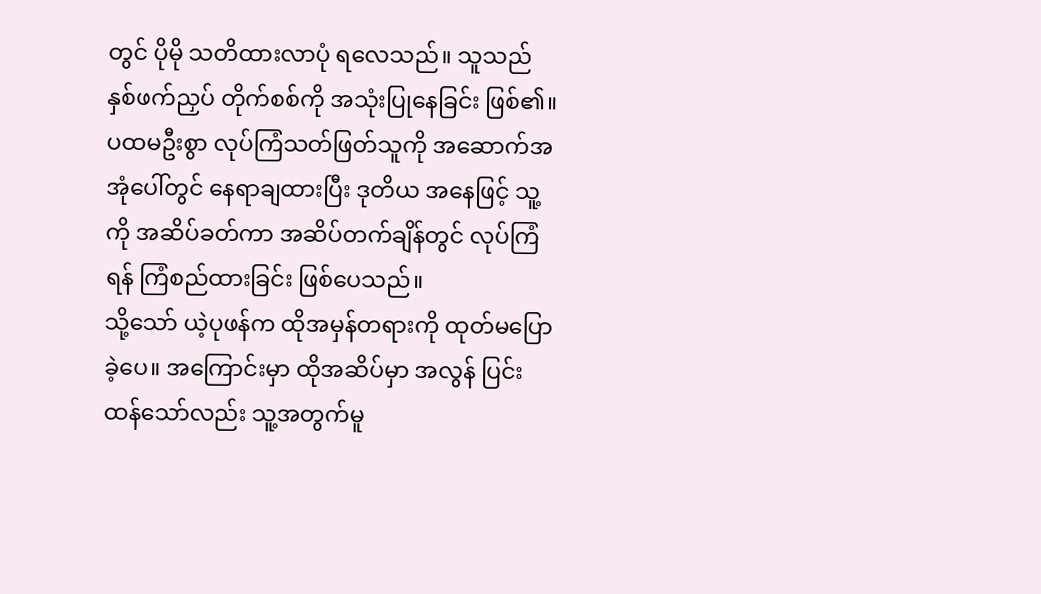တွင် ပိုမို သတိထားလာပုံ ရလေသည်။ သူသည် နှစ်ဖက်ညှပ် တိုက်စစ်ကို အသုံးပြုနေခြင်း ဖြစ်၏။ ပထမဦးစွာ လုပ်ကြံသတ်ဖြတ်သူကို အဆောက်အအုံပေါ်တွင် နေရာချထားပြီး ဒုတိယ အနေဖြင့် သူ့ကို အဆိပ်ခတ်ကာ အဆိပ်တက်ချိန်တွင် လုပ်ကြံရန် ကြံစည်ထားခြင်း ဖြစ်ပေသည်။
သို့သော် ယဲ့ပုဖန်က ထိုအမှန်တရားကို ထုတ်မပြောခဲ့ပေ။ အကြောင်းမှာ ထိုအဆိပ်မှာ အလွန် ပြင်းထန်သော်လည်း သူ့အတွက်မူ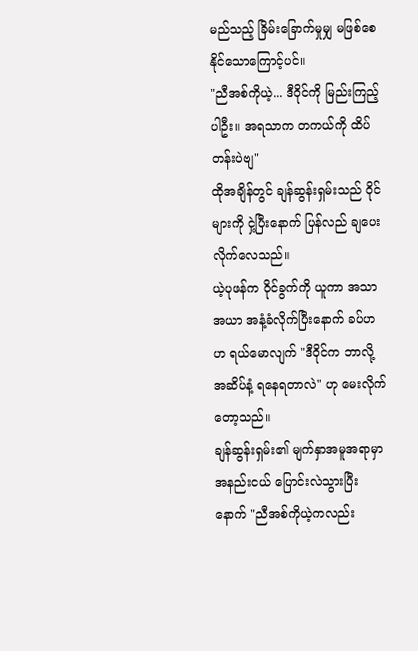မည်သည့် ခြိမ်းခြောက်မှုမျှ မဖြစ်စေနိုင်သောကြောင့်ပင်။
"ညီအစ်ကိုယဲ့... ဒီဝိုင်ကို မြည်းကြည့်ပါဦး။ အရသာက တကယ်ကို ထိပ်တန်းပဲဗျ"
ထိုအချိန်တွင် ချန်ဆွန်းရှမ်းသည် ဝိုင်များကို ငှဲ့ပြီးနောက် ပြန်လည် ချပေးလိုက်လေသည်။
ယဲ့ပုဖန်က ဝိုင်ခွက်ကို ယူကာ အသာအယာ အနံ့ခံလိုက်ပြီးနောက် ခပ်ဟဟ ရယ်မောလျက် "ဒီဝိုင်က ဘာလို့ အဆိပ်နံ့ ရနေရတာလဲ" ဟု မေးလိုက်တော့သည်။
ချန်ဆွန်းရှမ်း၏ မျက်နှာအမူအရာမှာ အနည်းငယ် ပြောင်းလဲသွားပြီးနောက် "ညီအစ်ကိုယဲ့ကလည်း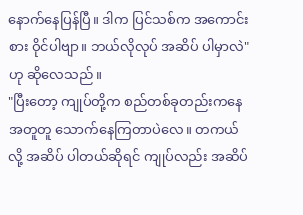နောက်နေပြန်ပြီ။ ဒါက ပြင်သစ်က အကောင်းစား ဝိုင်ပါဗျာ။ ဘယ်လိုလုပ် အဆိပ် ပါမှာလဲ" ဟု ဆိုလေသည်။
"ပြီးတော့ ကျုပ်တို့က စည်တစ်ခုတည်းကနေ အတူတူ သောက်နေကြတာပဲလေ။ တကယ်လို့ အဆိပ် ပါတယ်ဆိုရင် ကျုပ်လည်း အဆိပ်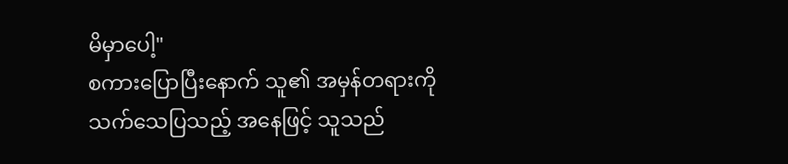မိမှာပေါ့"
စကားပြောပြီးနောက် သူ၏ အမှန်တရားကို သက်သေပြသည့် အနေဖြင့် သူသည်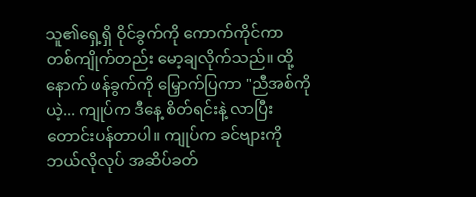သူ၏ရှေ့ရှိ ဝိုင်ခွက်ကို ကောက်ကိုင်ကာ တစ်ကျိုက်တည်း မော့ချလိုက်သည်။ ထို့နောက် ဖန်ခွက်ကို မြှောက်ပြကာ "ညီအစ်ကိုယဲ့... ကျုပ်က ဒီနေ့ စိတ်ရင်းနဲ့ လာပြီး တောင်းပန်တာပါ။ ကျုပ်က ခင်ဗျားကို ဘယ်လိုလုပ် အဆိပ်ခတ်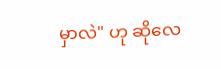မှာလဲ" ဟု ဆိုလေ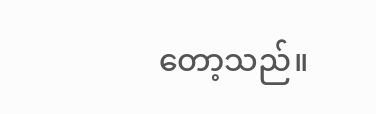တော့သည်။